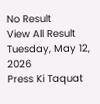No Result
View All Result
Tuesday, May 12, 2026
Press Ki Taquat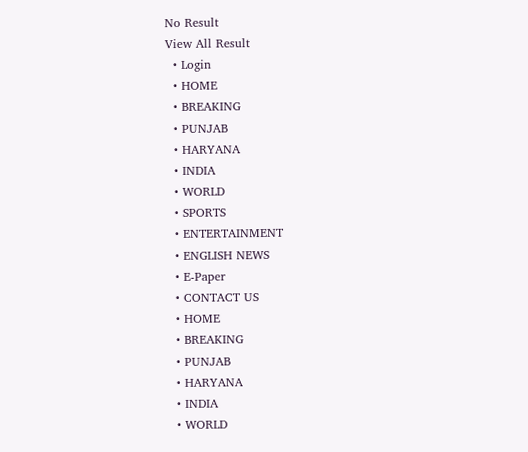No Result
View All Result
  • Login
  • HOME
  • BREAKING
  • PUNJAB
  • HARYANA
  • INDIA
  • WORLD
  • SPORTS
  • ENTERTAINMENT
  • ENGLISH NEWS
  • E-Paper
  • CONTACT US
  • HOME
  • BREAKING
  • PUNJAB
  • HARYANA
  • INDIA
  • WORLD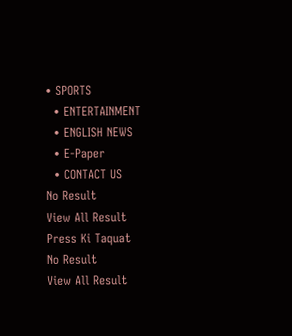• SPORTS
  • ENTERTAINMENT
  • ENGLISH NEWS
  • E-Paper
  • CONTACT US
No Result
View All Result
Press Ki Taquat
No Result
View All Result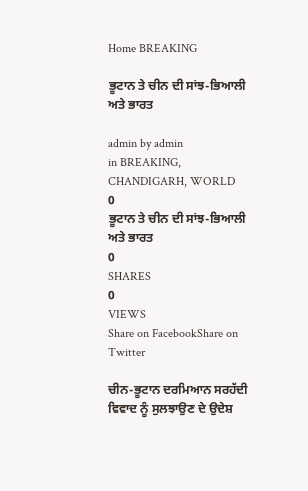Home BREAKING

ਭੂਟਾਨ ਤੇ ਚੀਨ ਦੀ ਸਾਂਝ-ਭਿਆਲੀ ਅਤੇ ਭਾਰਤ

admin by admin
in BREAKING, CHANDIGARH, WORLD
0
ਭੂਟਾਨ ਤੇ ਚੀਨ ਦੀ ਸਾਂਝ-ਭਿਆਲੀ ਅਤੇ ਭਾਰਤ
0
SHARES
0
VIEWS
Share on FacebookShare on Twitter

ਚੀਨ-ਭੂਟਾਨ ਦਰਮਿਆਨ ਸਰਹੱਦੀ ਵਿਵਾਦ ਨੂੰ ਸੁਲਝਾਉਣ ਦੇ ਉਦੇਸ਼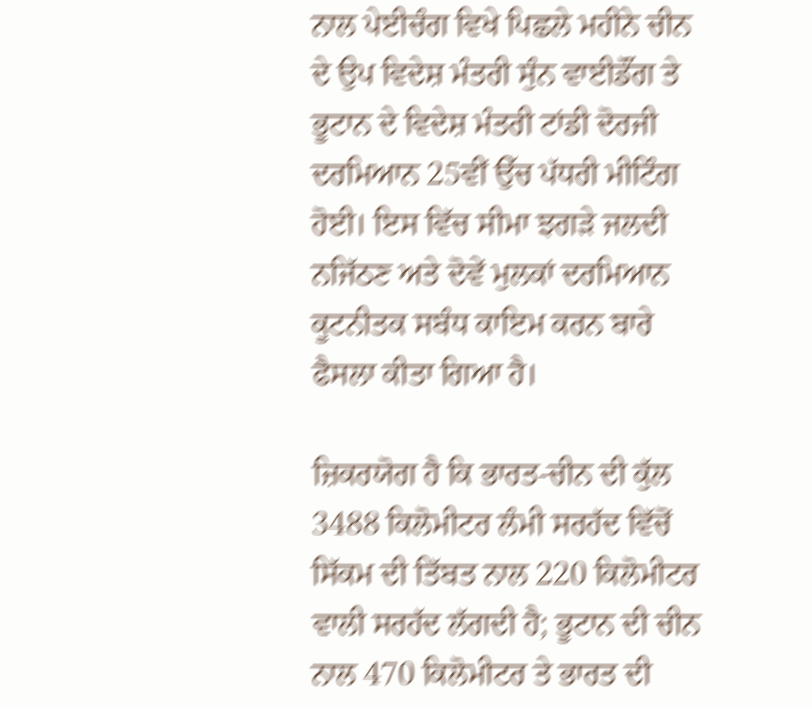ਨਾਲ ਪੇਈਚੰਗ ਵਿਖੇ ਪਿਛਲੇ ਮਹੀਨੇ ਚੀਨ ਦੇ ਉਪ ਵਿਦੇਸ਼ ਮੰਤਰੀ ਸੁੰਨ ਵਾਈਡੌਂਗ ਤੇ ਭੂਟਾਨ ਦੇ ਵਿਦੇਸ਼ ਮੰਤਰੀ ਟਾਂਡੀ ਦੋਰਜੀ ਦਰਮਿਆਨ 25ਵੀਂ ਉੱਚ ਪੱਧਰੀ ਮੀਟਿੰਗ ਹੋਈ। ਇਸ ਵਿੱਚ ਸੀਮਾ ਝਗੜੇ ਜਲਦੀ ਨਜਿੱਠਣ ਅਤੇ ਦੋਵੇਂ ਮੁਲਕਾਂ ਦਰਮਿਆਨ ਕੂਟਨੀਤਕ ਸਬੰਧ ਕਾਇਮ ਕਰਨ ਬਾਰੇ ਫੈਸਲਾ ਕੀਤਾ ਗਿਆ ਹੈ।

ਜ਼ਿਕਰਯੋਗ ਹੈ ਕਿ ਭਾਰਤ-ਚੀਨ ਦੀ ਕੁੱਲ 3488 ਕਿਲੋਮੀਟਰ ਲੰਮੀ ਸਰਹੱਦ ਵਿੱਚੋਂ ਸਿੱਕਮ ਦੀ ਤਿੱਬਤ ਨਾਲ 220 ਕਿਲੋਮੀਟਰ ਵਾਲੀ ਸਰਹੱਦ ਲੱਗਦੀ ਹੈ; ਭੂਟਾਨ ਦੀ ਚੀਨ ਨਾਲ 470 ਕਿਲੋਮੀਟਰ ਤੇ ਭਾਰਤ ਦੀ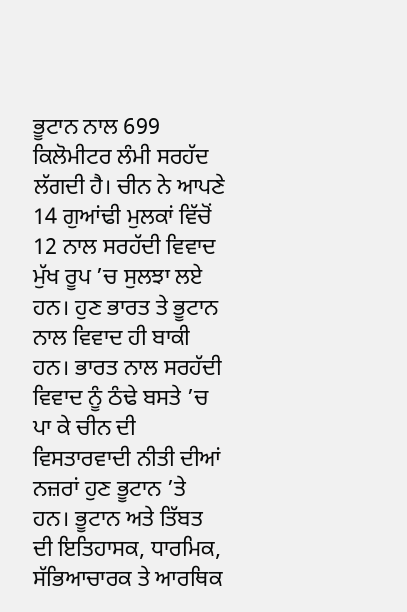ਭੂਟਾਨ ਨਾਲ 699 ਕਿਲੋਮੀਟਰ ਲੰਮੀ ਸਰਹੱਦ ਲੱਗਦੀ ਹੈ। ਚੀਨ ਨੇ ਆਪਣੇ 14 ਗੁਆਂਢੀ ਮੁਲਕਾਂ ਵਿੱਚੋਂ 12 ਨਾਲ ਸਰਹੱਦੀ ਵਿਵਾਦ ਮੁੱਖ ਰੂਪ ’ਚ ਸੁਲਝਾ ਲਏ ਹਨ। ਹੁਣ ਭਾਰਤ ਤੇ ਭੂਟਾਨ ਨਾਲ ਵਿਵਾਦ ਹੀ ਬਾਕੀ ਹਨ। ਭਾਰਤ ਨਾਲ ਸਰਹੱਦੀ ਵਿਵਾਦ ਨੂੰ ਠੰਢੇ ਬਸਤੇ ’ਚ ਪਾ ਕੇ ਚੀਨ ਦੀ ਵਿਸਤਾਰਵਾਦੀ ਨੀਤੀ ਦੀਆਂ ਨਜ਼ਰਾਂ ਹੁਣ ਭੂਟਾਨ ’ਤੇ ਹਨ। ਭੂਟਾਨ ਅਤੇ ਤਿੱਬਤ ਦੀ ਇਤਿਹਾਸਕ, ਧਾਰਮਿਕ, ਸੱਭਿਆਚਾਰਕ ਤੇ ਆਰਥਿਕ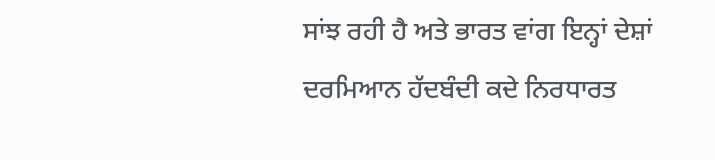ਸਾਂਝ ਰਹੀ ਹੈ ਅਤੇ ਭਾਰਤ ਵਾਂਗ ਇਨ੍ਹਾਂ ਦੇਸ਼ਾਂ ਦਰਮਿਆਨ ਹੱਦਬੰਦੀ ਕਦੇ ਨਿਰਧਾਰਤ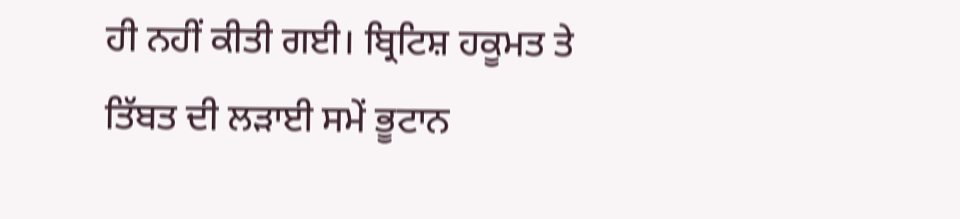ਹੀ ਨਹੀਂ ਕੀਤੀ ਗਈ। ਬ੍ਰਿਟਿਸ਼ ਹਕੂਮਤ ਤੇ ਤਿੱਬਤ ਦੀ ਲੜਾਈ ਸਮੇਂ ਭੂਟਾਨ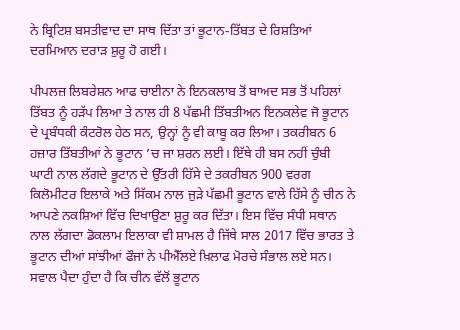ਨੇ ਬ੍ਰਿਟਿਸ਼ ਬਸਤੀਵਾਦ ਦਾ ਸਾਥ ਦਿੱਤਾ ਤਾਂ ਭੂਟਾਨ-ਤਿੱਬਤ ਦੇ ਰਿਸ਼ਤਿਆਂ ਦਰਮਿਆਨ ਦਰਾੜ ਸ਼ੁਰੂ ਹੋ ਗਈ।

ਪੀਪਲਜ਼ ਲਿਬਰੇਸ਼ਨ ਆਫ ਚਾਈਨਾ ਨੇ ਇਨਕਲਾਬ ਤੋਂ ਬਾਅਦ ਸਭ ਤੋਂ ਪਹਿਲਾਂ ਤਿੱਬਤ ਨੂੰ ਹੜੱਪ ਲਿਆ ਤੇ ਨਾਲ ਹੀ 8 ਪੱਛਮੀ ਤਿੱਬਤੀਅਨ ਇਨਕਲੇਵ ਜੋ ਭੂਟਾਨ ਦੇ ਪ੍ਰਬੰਧਕੀ ਕੰਟਰੋਲ ਹੇਠ ਸਨ, ਉਨ੍ਹਾਂ ਨੂੰ ਵੀ ਕਾਬੂ ਕਰ ਲਿਆ। ਤਕਰੀਬਨ 6 ਹਜ਼ਾਰ ਤਿੱਬਤੀਆਂ ਨੇ ਭੂਟਾਨ ’ਚ ਜਾ ਸ਼ਰਨ ਲਈ। ਇੱਥੇ ਹੀ ਬਸ ਨਹੀਂ ਚੁੰਬੀ ਘਾਟੀ ਨਾਲ ਲੱਗਦੇ ਭੂਟਾਨ ਦੇ ਉੱਤਰੀ ਹਿੱਸੇ ਦੇ ਤਕਰੀਬਨ 900 ਵਰਗ ਕਿਲੋਮੀਟਰ ਇਲਾਕੇ ਅਤੇ ਸਿੱਕਮ ਨਾਲ ਜੁੜੇ ਪੱਛਮੀ ਭੂਟਾਨ ਵਾਲੇ ਹਿੱਸੇ ਨੂੰ ਚੀਨ ਨੇ ਆਪਣੇ ਨਕਸ਼ਿਆਂ ਵਿੱਚ ਦਿਖਾਉਣਾ ਸ਼ੁਰੂ ਕਰ ਦਿੱਤਾ। ਇਸ ਵਿੱਚ ਸੰਧੀ ਸਥਾਨ ਨਾਲ ਲੱਗਦਾ ਡੋਕਲਾਮ ਇਲਾਕਾ ਵੀ ਸ਼ਾਮਲ ਹੈ ਜਿੱਥੇ ਸਾਲ 2017 ਵਿੱਚ ਭਾਰਤ ਤੇ ਭੂਟਾਨ ਦੀਆਂ ਸਾਂਝੀਆਂ ਫੌਜਾਂ ਨੇ ਪੀਐੱਲਏ ਖ਼ਿਲਾਫ ਮੋਰਚੇ ਸੰਭਾਲ ਲਏ ਸਨ। ਸਵਾਲ ਪੈਦਾ ਹੁੰਦਾ ਹੈ ਕਿ ਚੀਨ ਵੱਲੋਂ ਭੂਟਾਨ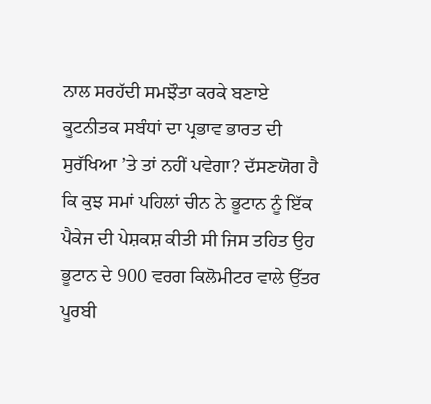ਨਾਲ ਸਰਹੱਦੀ ਸਮਝੌਤਾ ਕਰਕੇ ਬਣਾਏ ਕੂਟਨੀਤਕ ਸਬੰਧਾਂ ਦਾ ਪ੍ਰਭਾਵ ਭਾਰਤ ਦੀ ਸੁਰੱਖਿਆ ’ਤੇ ਤਾਂ ਨਹੀਂ ਪਵੇਗਾ? ਦੱਸਣਯੋਗ ਹੈ ਕਿ ਕੁਝ ਸਮਾਂ ਪਹਿਲਾਂ ਚੀਨ ਨੇ ਭੂਟਾਨ ਨੂੰ ਇੱਕ ਪੈਕੇਜ ਦੀ ਪੇਸ਼ਕਸ਼ ਕੀਤੀ ਸੀ ਜਿਸ ਤਹਿਤ ਉਹ ਭੂਟਾਨ ਦੇ 900 ਵਰਗ ਕਿਲੋਮੀਟਰ ਵਾਲੇ ਉੱਤਰ ਪੂਰਬੀ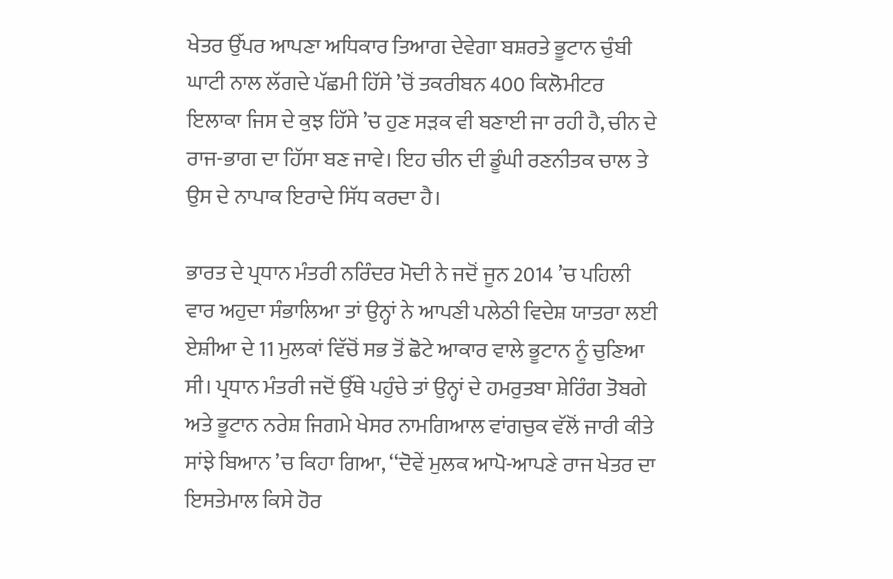ਖੇਤਰ ਉੱਪਰ ਆਪਣਾ ਅਧਿਕਾਰ ਤਿਆਗ ਦੇਵੇਗਾ ਬਸ਼ਰਤੇ ਭੂਟਾਨ ਚੁੰਬੀ ਘਾਟੀ ਨਾਲ ਲੱਗਦੇ ਪੱਛਮੀ ਹਿੱਸੇ ’ਚੋਂ ਤਕਰੀਬਨ 400 ਕਿਲੋਮੀਟਰ ਇਲਾਕਾ ਜਿਸ ਦੇ ਕੁਝ ਹਿੱਸੇ ’ਚ ਹੁਣ ਸੜਕ ਵੀ ਬਣਾਈ ਜਾ ਰਹੀ ਹੈ, ਚੀਨ ਦੇ ਰਾਜ-ਭਾਗ ਦਾ ਹਿੱਸਾ ਬਣ ਜਾਵੇ। ਇਹ ਚੀਨ ਦੀ ਡੂੰਘੀ ਰਣਨੀਤਕ ਚਾਲ ਤੇ ਉਸ ਦੇ ਨਾਪਾਕ ਇਰਾਦੇ ਸਿੱਧ ਕਰਦਾ ਹੈ।

ਭਾਰਤ ਦੇ ਪ੍ਰਧਾਨ ਮੰਤਰੀ ਨਰਿੰਦਰ ਮੋਦੀ ਨੇ ਜਦੋਂ ਜੂਨ 2014 ’ਚ ਪਹਿਲੀ ਵਾਰ ਅਹੁਦਾ ਸੰਭਾਲਿਆ ਤਾਂ ਉਨ੍ਹਾਂ ਨੇ ਆਪਣੀ ਪਲੇਠੀ ਵਿਦੇਸ਼ ਯਾਤਰਾ ਲਈ ਏਸ਼ੀਆ ਦੇ 11 ਮੁਲਕਾਂ ਵਿੱਚੋਂ ਸਭ ਤੋਂ ਛੋਟੇ ਆਕਾਰ ਵਾਲੇ ਭੂਟਾਨ ਨੂੰ ਚੁਣਿਆ ਸੀ। ਪ੍ਰਧਾਨ ਮੰਤਰੀ ਜਦੋਂ ਉੱਥੇ ਪਹੁੰਚੇ ਤਾਂ ਉਨ੍ਹਾਂ ਦੇ ਹਮਰੁਤਬਾ ਸ਼ੇਰਿੰਗ ਤੋਬਗੇ ਅਤੇ ਭੂਟਾਨ ਨਰੇਸ਼ ਜਿਗਮੇ ਖੇਸਰ ਨਾਮਗਿਆਲ ਵਾਂਗਚੁਕ ਵੱਲੋਂ ਜਾਰੀ ਕੀਤੇ ਸਾਂਝੇ ਬਿਆਨ ’ਚ ਕਿਹਾ ਗਿਆ, ‘‘ਦੋਵੇਂ ਮੁਲਕ ਆਪੋ-ਆਪਣੇ ਰਾਜ ਖੇਤਰ ਦਾ ਇਸਤੇਮਾਲ ਕਿਸੇ ਹੋਰ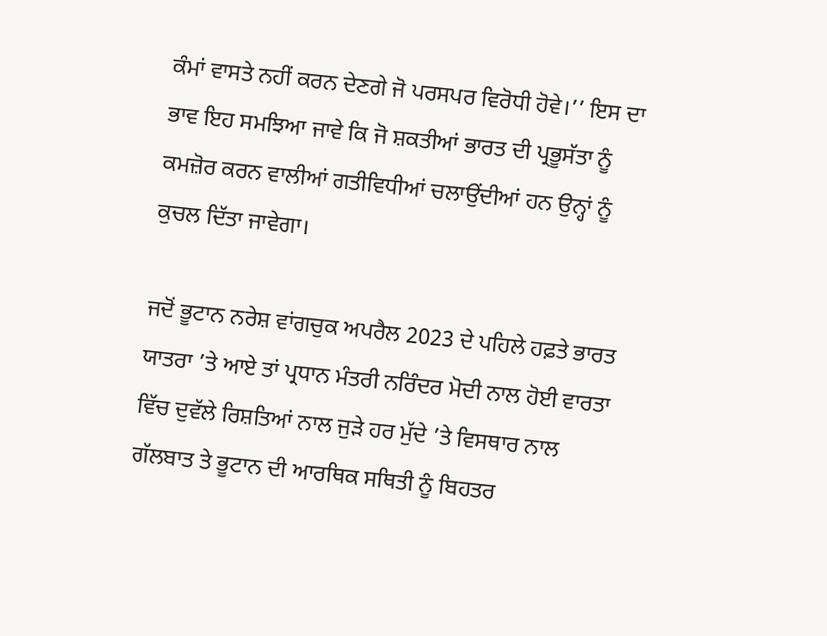ਕੰਮਾਂ ਵਾਸਤੇ ਨਹੀਂ ਕਰਨ ਦੇਣਗੇ ਜੋ ਪਰਸਪਰ ਵਿਰੋਧੀ ਹੋਵੇ।’’ ਇਸ ਦਾ ਭਾਵ ਇਹ ਸਮਝਿਆ ਜਾਵੇ ਕਿ ਜੋ ਸ਼ਕਤੀਆਂ ਭਾਰਤ ਦੀ ਪ੍ਰਭੂਸੱਤਾ ਨੂੰ ਕਮਜ਼ੋਰ ਕਰਨ ਵਾਲੀਆਂ ਗਤੀਵਿਧੀਆਂ ਚਲਾਉਂਦੀਆਂ ਹਨ ਉਨ੍ਹਾਂ ਨੂੰ ਕੁਚਲ ਦਿੱਤਾ ਜਾਵੇਗਾ।

ਜਦੋਂ ਭੂਟਾਨ ਨਰੇਸ਼ ਵਾਂਗਚੁਕ ਅਪਰੈਲ 2023 ਦੇ ਪਹਿਲੇ ਹਫ਼ਤੇ ਭਾਰਤ ਯਾਤਰਾ ’ਤੇ ਆਏ ਤਾਂ ਪ੍ਰਧਾਨ ਮੰਤਰੀ ਨਰਿੰਦਰ ਮੋਦੀ ਨਾਲ ਹੋਈ ਵਾਰਤਾ ਵਿੱਚ ਦੁਵੱਲੇ ਰਿਸ਼ਤਿਆਂ ਨਾਲ ਜੁੜੇ ਹਰ ਮੁੱਦੇ ’ਤੇ ਵਿਸਥਾਰ ਨਾਲ ਗੱਲਬਾਤ ਤੇ ਭੂਟਾਨ ਦੀ ਆਰਥਿਕ ਸਥਿਤੀ ਨੂੰ ਬਿਹਤਰ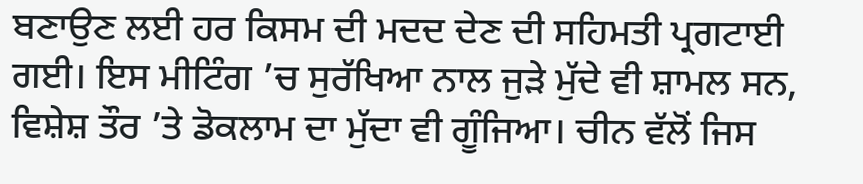ਬਣਾਉਣ ਲਈ ਹਰ ਕਿਸਮ ਦੀ ਮਦਦ ਦੇਣ ਦੀ ਸਹਿਮਤੀ ਪ੍ਰਗਟਾਈ ਗਈ। ਇਸ ਮੀਟਿੰਗ ’ਚ ਸੁਰੱਖਿਆ ਨਾਲ ਜੁੜੇ ਮੁੱਦੇ ਵੀ ਸ਼ਾਮਲ ਸਨ, ਵਿਸ਼ੇਸ਼ ਤੌਰ ’ਤੇ ਡੋਕਲਾਮ ਦਾ ਮੁੱਦਾ ਵੀ ਗੂੰਜਿਆ। ਚੀਨ ਵੱਲੋਂ ਜਿਸ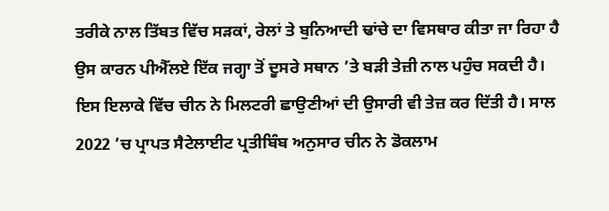ਤਰੀਕੇ ਨਾਲ ਤਿੱਬਤ ਵਿੱਚ ਸੜਕਾਂ, ਰੇਲਾਂ ਤੇ ਬੁਨਿਆਦੀ ਢਾਂਚੇ ਦਾ ਵਿਸਥਾਰ ਕੀਤਾ ਜਾ ਰਿਹਾ ਹੈ ਉਸ ਕਾਰਨ ਪੀਐੱਲਏ ਇੱਕ ਜਗ੍ਹਾ ਤੋਂ ਦੂਸਰੇ ਸਥਾਨ ’ਤੇ ਬੜੀ ਤੇਜ਼ੀ ਨਾਲ ਪਹੁੰਚ ਸਕਦੀ ਹੈ। ਇਸ ਇਲਾਕੇ ਵਿੱਚ ਚੀਨ ਨੇ ਮਿਲਟਰੀ ਛਾਉਣੀਆਂ ਦੀ ਉਸਾਰੀ ਵੀ ਤੇਜ਼ ਕਰ ਦਿੱਤੀ ਹੈ। ਸਾਲ 2022 ’ਚ ਪ੍ਰਾਪਤ ਸੈਟੇਲਾਈਟ ਪ੍ਰਤੀਬਿੰਬ ਅਨੁਸਾਰ ਚੀਨ ਨੇ ਡੋਕਲਾਮ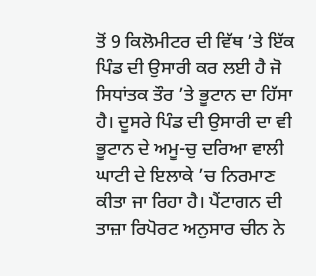ਤੋਂ 9 ਕਿਲੋਮੀਟਰ ਦੀ ਵਿੱਥ ’ਤੇ ਇੱਕ ਪਿੰਡ ਦੀ ਉਸਾਰੀ ਕਰ ਲਈ ਹੈ ਜੋ ਸਿਧਾਂਤਕ ਤੌਰ ’ਤੇ ਭੂਟਾਨ ਦਾ ਹਿੱਸਾ ਹੈ। ਦੂਸਰੇ ਪਿੰਡ ਦੀ ਉਸਾਰੀ ਦਾ ਵੀ ਭੂਟਾਨ ਦੇ ਅਮੂ-ਚੁ ਦਰਿਆ ਵਾਲੀ ਘਾਟੀ ਦੇ ਇਲਾਕੇ ’ਚ ਨਿਰਮਾਣ ਕੀਤਾ ਜਾ ਰਿਹਾ ਹੈ। ਪੈਂਟਾਗਨ ਦੀ ਤਾਜ਼ਾ ਰਿਪੋਰਟ ਅਨੁਸਾਰ ਚੀਨ ਨੇ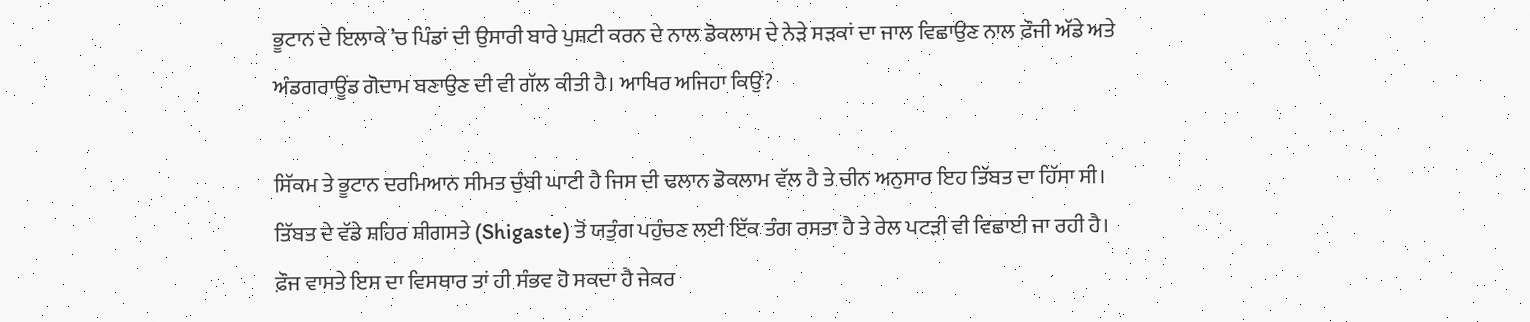ਭੂਟਾਨ ਦੇ ਇਲਾਕੇ ’ਚ ਪਿੰਡਾਂ ਦੀ ਉਸਾਰੀ ਬਾਰੇ ਪੁਸ਼ਟੀ ਕਰਨ ਦੇ ਨਾਲ ਡੋਕਲਾਮ ਦੇ ਨੇੜੇ ਸੜਕਾਂ ਦਾ ਜਾਲ ਵਿਛਾਉਣ ਨਾਲ ਫ਼ੌਜੀ ਅੱਡੇ ਅਤੇ ਅੰਡਗਰਾਊਂਡ ਗੋਦਾਮ ਬਣਾਉਣ ਦੀ ਵੀ ਗੱਲ ਕੀਤੀ ਹੈ। ਆਖਿਰ ਅਜਿਹਾ ਕਿਉਂ?

ਸਿੱਕਮ ਤੇ ਭੂਟਾਨ ਦਰਮਿਆਨ ਸੀਮਤ ਚੁੰਬੀ ਘਾਟੀ ਹੈ ਜਿਸ ਦੀ ਢਲਾਨ ਡੋਕਲਾਮ ਵੱਲ ਹੈ ਤੇ ਚੀਨ ਅਨੁਸਾਰ ਇਹ ਤਿੱਬਤ ਦਾ ਹਿੱਸਾ ਸੀ। ਤਿੱਬਤ ਦੇ ਵੱਡੇ ਸ਼ਹਿਰ ਸ਼ੀਗਸਤੇ (Shigaste) ਤੋਂ ਯਤੁੰਗ ਪਹੁੰਚਣ ਲਈ ਇੱਕ ਤੰਗ ਰਸਤਾ ਹੈ ਤੇ ਰੇਲ ਪਟੜੀ ਵੀ ਵਿਛਾਈ ਜਾ ਰਹੀ ਹੈ। ਫ਼ੌਜ ਵਾਸਤੇ ਇਸ ਦਾ ਵਿਸਥਾਰ ਤਾਂ ਹੀ ਸੰਭਵ ਹੋ ਸਕਦਾ ਹੈ ਜੇਕਰ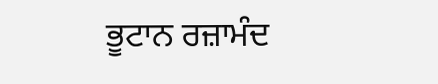ਭੂਟਾਨ ਰਜ਼ਾਮੰਦ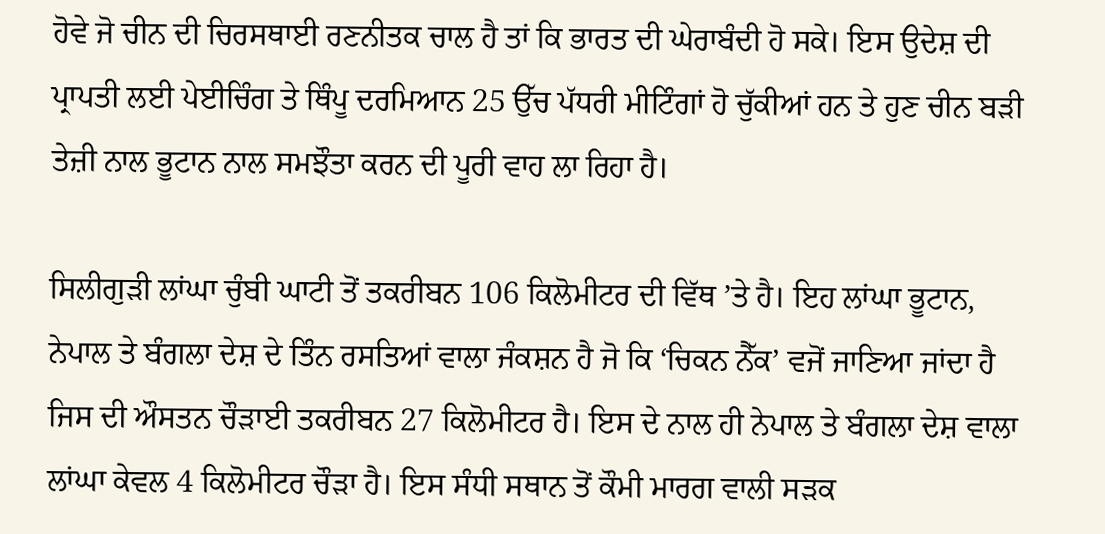ਹੋਵੇ ਜੋ ਚੀਨ ਦੀ ਚਿਰਸਥਾਈ ਰਣਨੀਤਕ ਚਾਲ ਹੈ ਤਾਂ ਕਿ ਭਾਰਤ ਦੀ ਘੇਰਾਬੰਦੀ ਹੋ ਸਕੇ। ਇਸ ਉਦੇਸ਼ ਦੀ ਪ੍ਰਾਪਤੀ ਲਈ ਪੇਈਚਿੰਗ ਤੇ ਥਿੰਪੂ ਦਰਮਿਆਨ 25 ਉੱਚ ਪੱਧਰੀ ਮੀਟਿੰਗਾਂ ਹੋ ਚੁੱਕੀਆਂ ਹਨ ਤੇ ਹੁਣ ਚੀਨ ਬੜੀ ਤੇਜ਼ੀ ਨਾਲ ਭੂਟਾਨ ਨਾਲ ਸਮਝੌਤਾ ਕਰਨ ਦੀ ਪੂਰੀ ਵਾਹ ਲਾ ਰਿਹਾ ਹੈ।

ਸਿਲੀਗੁੜੀ ਲਾਂਘਾ ਚੁੰਬੀ ਘਾਟੀ ਤੋਂ ਤਕਰੀਬਨ 106 ਕਿਲੋਮੀਟਰ ਦੀ ਵਿੱਥ ’ਤੇ ਹੈ। ਇਹ ਲਾਂਘਾ ਭੂਟਾਨ, ਨੇਪਾਲ ਤੇ ਬੰਗਲਾ ਦੇਸ਼ ਦੇ ਤਿੰਨ ਰਸਤਿਆਂ ਵਾਲਾ ਜੰਕਸ਼ਨ ਹੈ ਜੋ ਕਿ ‘ਚਿਕਨ ਨੈੱਕ’ ਵਜੋਂ ਜਾਣਿਆ ਜਾਂਦਾ ਹੈ ਜਿਸ ਦੀ ਔਸਤਨ ਚੌੜਾਈ ਤਕਰੀਬਨ 27 ਕਿਲੋਮੀਟਰ ਹੈ। ਇਸ ਦੇ ਨਾਲ ਹੀ ਨੇਪਾਲ ਤੇ ਬੰਗਲਾ ਦੇਸ਼ ਵਾਲਾ ਲਾਂਘਾ ਕੇਵਲ 4 ਕਿਲੋਮੀਟਰ ਚੌੜਾ ਹੈ। ਇਸ ਸੰਧੀ ਸਥਾਨ ਤੋਂ ਕੌਮੀ ਮਾਰਗ ਵਾਲੀ ਸੜਕ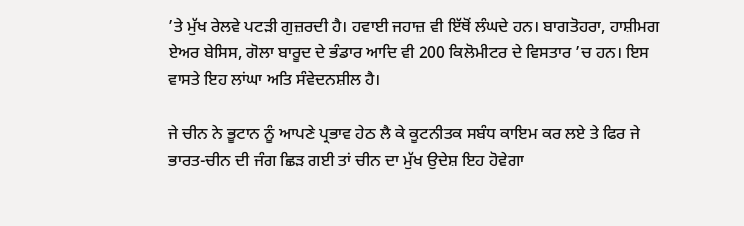’ਤੇ ਮੁੱਖ ਰੇਲਵੇ ਪਟੜੀ ਗੁਜ਼ਰਦੀ ਹੈ। ਹਵਾਈ ਜਹਾਜ਼ ਵੀ ਇੱਥੋਂ ਲੰਘਦੇ ਹਨ। ਬਾਗਤੋਹਰਾ, ਹਾਸ਼ੀਮਗ ਏਅਰ ਬੇਸਿਸ, ਗੋਲਾ ਬਾਰੂਦ ਦੇ ਭੰਡਾਰ ਆਦਿ ਵੀ 200 ਕਿਲੋਮੀਟਰ ਦੇ ਵਿਸਤਾਰ ’ਚ ਹਨ। ਇਸ ਵਾਸਤੇ ਇਹ ਲਾਂਘਾ ਅਤਿ ਸੰਵੇਦਨਸ਼ੀਲ ਹੈ।

ਜੇ ਚੀਨ ਨੇ ਭੂਟਾਨ ਨੂੰ ਆਪਣੇ ਪ੍ਰਭਾਵ ਹੇਠ ਲੈ ਕੇ ਕੂਟਨੀਤਕ ਸਬੰਧ ਕਾਇਮ ਕਰ ਲਏ ਤੇ ਫਿਰ ਜੇ ਭਾਰਤ-ਚੀਨ ਦੀ ਜੰਗ ਛਿੜ ਗਈ ਤਾਂ ਚੀਨ ਦਾ ਮੁੱਖ ਉਦੇਸ਼ ਇਹ ਹੋਵੇਗਾ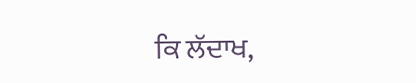ਕਿ ਲੱਦਾਖ,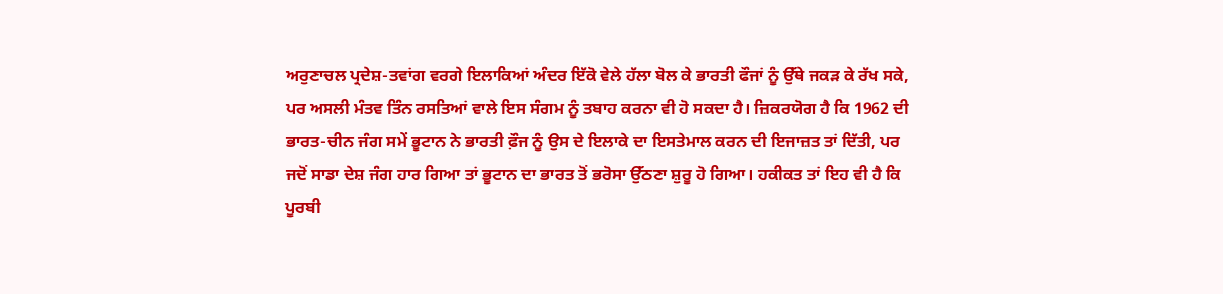ਅਰੁਣਾਚਲ ਪ੍ਰਦੇਸ਼-ਤਵਾਂਗ ਵਰਗੇ ਇਲਾਕਿਆਂ ਅੰਦਰ ਇੱਕੋ ਵੇਲੇ ਹੱਲਾ ਬੋਲ ਕੇ ਭਾਰਤੀ ਫੌਜਾਂ ਨੂੰ ਉੱਥੇ ਜਕੜ ਕੇ ਰੱਖ ਸਕੇ, ਪਰ ਅਸਲੀ ਮੰਤਵ ਤਿੰਨ ਰਸਤਿਆਂ ਵਾਲੇ ਇਸ ਸੰਗਮ ਨੂੰ ਤਬਾਹ ਕਰਨਾ ਵੀ ਹੋ ਸਕਦਾ ਹੈ। ਜ਼ਿਕਰਯੋਗ ਹੈ ਕਿ 1962 ਦੀ ਭਾਰਤ-ਚੀਨ ਜੰਗ ਸਮੇਂ ਭੂਟਾਨ ਨੇ ਭਾਰਤੀ ਫ਼ੌਜ ਨੂੰ ਉਸ ਦੇ ਇਲਾਕੇ ਦਾ ਇਸਤੇਮਾਲ ਕਰਨ ਦੀ ਇਜਾਜ਼ਤ ਤਾਂ ਦਿੱਤੀ, ਪਰ ਜਦੋਂ ਸਾਡਾ ਦੇਸ਼ ਜੰਗ ਹਾਰ ਗਿਆ ਤਾਂ ਭੂਟਾਨ ਦਾ ਭਾਰਤ ਤੋਂ ਭਰੋਸਾ ਉੱਠਣਾ ਸ਼ੁਰੂ ਹੋ ਗਿਆ। ਹਕੀਕਤ ਤਾਂ ਇਹ ਵੀ ਹੈ ਕਿ ਪੂਰਬੀ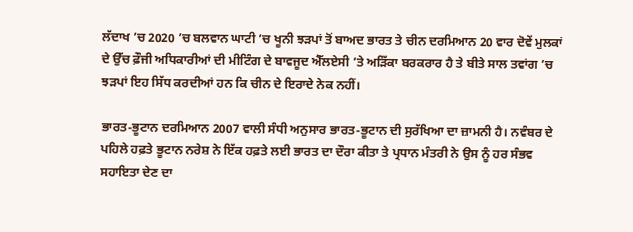ਲੱਦਾਖ ’ਚ 2020 ’ਚ ਬਲਵਾਨ ਘਾਟੀ ’ਚ ਖੂਨੀ ਝੜਪਾਂ ਤੋਂ ਬਾਅਦ ਭਾਰਤ ਤੇ ਚੀਨ ਦਰਮਿਆਨ 20 ਵਾਰ ਦੋਵੇਂ ਮੁਲਕਾਂ ਦੇ ਉੱਚ ਫ਼ੌਜੀ ਅਧਿਕਾਰੀਆਂ ਦੀ ਮੀਟਿੰਗ ਦੇ ਬਾਵਜੂਦ ਐੱਲਏਸੀ ’ਤੇ ਅੜਿੱਕਾ ਬਰਕਰਾਰ ਹੈ ਤੇ ਬੀਤੇ ਸਾਲ ਤਵਾਂਗ ’ਚ ਝੜਪਾਂ ਇਹ ਸਿੱਧ ਕਰਦੀਆਂ ਹਨ ਕਿ ਚੀਨ ਦੇ ਇਰਾਦੇ ਨੇਕ ਨਹੀਂ।

ਭਾਰਤ-ਭੂਟਾਨ ਦਰਮਿਆਨ 2007 ਵਾਲੀ ਸੰਧੀ ਅਨੁਸਾਰ ਭਾਰਤ-ਭੂਟਾਨ ਦੀ ਸੁਰੱਖਿਆ ਦਾ ਜ਼ਾਮਨੀ ਹੈ। ਨਵੰਬਰ ਦੇ ਪਹਿਲੇ ਹਫ਼ਤੇ ਭੂਟਾਨ ਨਰੇਸ਼ ਨੇ ਇੱਕ ਹਫ਼ਤੇ ਲਈ ਭਾਰਤ ਦਾ ਦੌਰਾ ਕੀਤਾ ਤੇ ਪ੍ਰਧਾਨ ਮੰਤਰੀ ਨੇ ਉਸ ਨੂੰ ਹਰ ਸੰਭਵ ਸਹਾਇਤਾ ਦੇਣ ਦਾ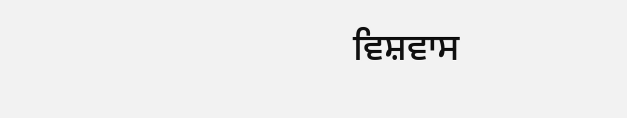ਵਿਸ਼ਵਾਸ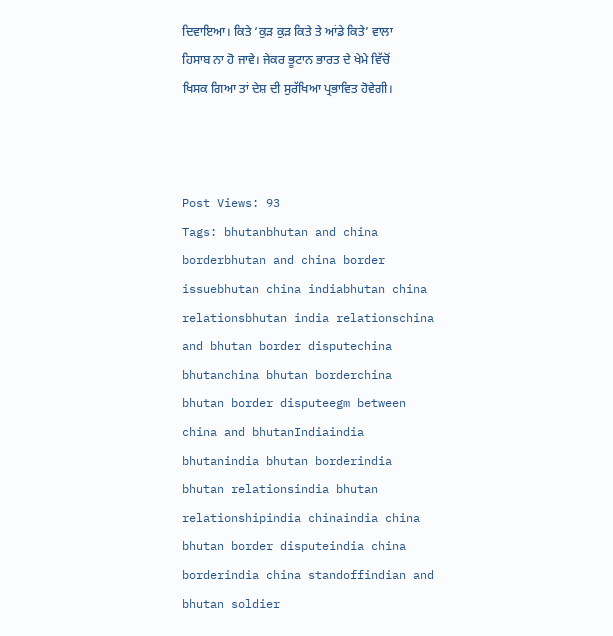ਦਿਵਾਇਆ। ਕਿਤੇ ‘ਕੁੜ ਕੁੜ ਕਿਤੇ ਤੇ ਆਂਡੇ ਕਿਤੇ’ ਵਾਲਾ ਹਿਸਾਬ ਨਾ ਹੋ ਜਾਵੇ। ਜੇਕਰ ਭੂਟਾਨ ਭਾਰਤ ਦੇ ਖੇਮੇ ਵਿੱਚੋਂ ਖਿਸਕ ਗਿਆ ਤਾਂ ਦੇਸ਼ ਦੀ ਸੁਰੱਖਿਆ ਪ੍ਰਭਾਵਿਤ ਹੋਵੇਗੀ।



Post Views: 93
Tags: bhutanbhutan and china borderbhutan and china border issuebhutan china indiabhutan china relationsbhutan india relationschina and bhutan border disputechina bhutanchina bhutan borderchina bhutan border disputeegm between china and bhutanIndiaindia bhutanindia bhutan borderindia bhutan relationsindia bhutan relationshipindia chinaindia china bhutan border disputeindia china borderindia china standoffindian and bhutan soldier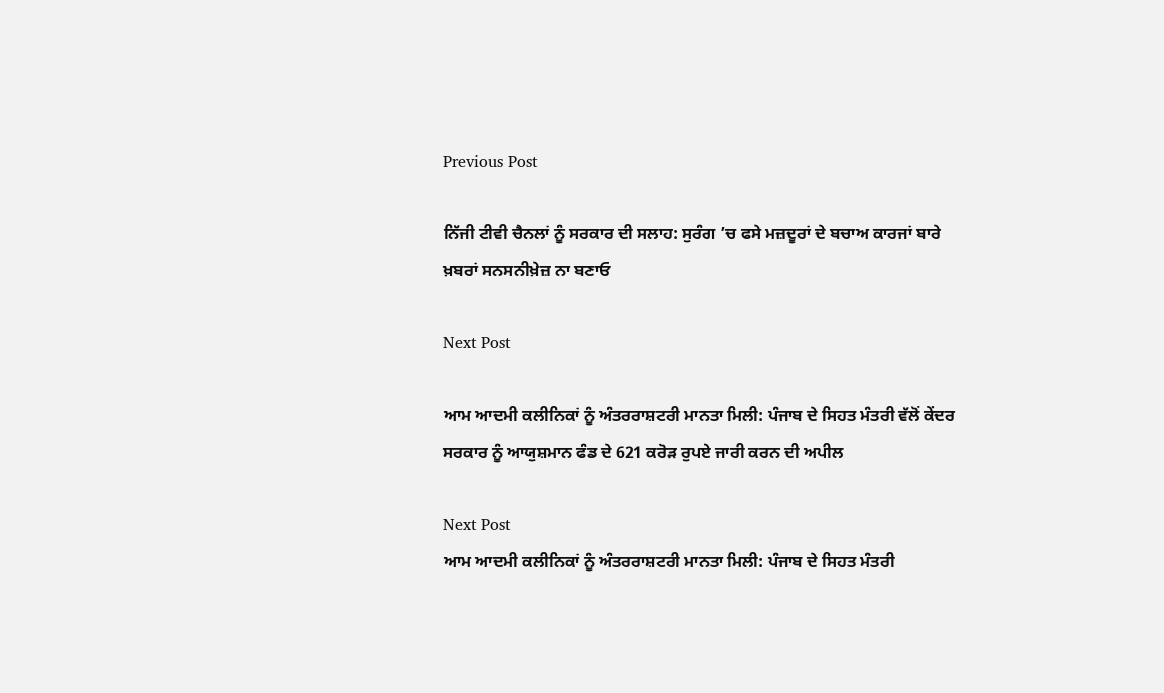Previous Post

ਨਿੱਜੀ ਟੀਵੀ ਚੈਨਲਾਂ ਨੂੰ ਸਰਕਾਰ ਦੀ ਸਲਾਹ: ਸੁਰੰਗ ’ਚ ਫਸੇ ਮਜ਼ਦੂਰਾਂ ਦੇ ਬਚਾਅ ਕਾਰਜਾਂ ਬਾਰੇ ਖ਼ਬਰਾਂ ਸਨਸਨੀਖ਼ੇਜ਼ ਨਾ ਬਣਾਓ

Next Post

ਆਮ ਆਦਮੀ ਕਲੀਨਿਕਾਂ ਨੂੰ ਅੰਤਰਰਾਸ਼ਟਰੀ ਮਾਨਤਾ ਮਿਲੀ: ਪੰਜਾਬ ਦੇ ਸਿਹਤ ਮੰਤਰੀ ਵੱਲੋਂ ਕੇਂਦਰ ਸਰਕਾਰ ਨੂੰ ਆਯੁਸ਼ਮਾਨ ਫੰਡ ਦੇ 621 ਕਰੋੜ ਰੁਪਏ ਜਾਰੀ ਕਰਨ ਦੀ ਅਪੀਲ

Next Post
ਆਮ ਆਦਮੀ ਕਲੀਨਿਕਾਂ ਨੂੰ ਅੰਤਰਰਾਸ਼ਟਰੀ ਮਾਨਤਾ ਮਿਲੀ: ਪੰਜਾਬ ਦੇ ਸਿਹਤ ਮੰਤਰੀ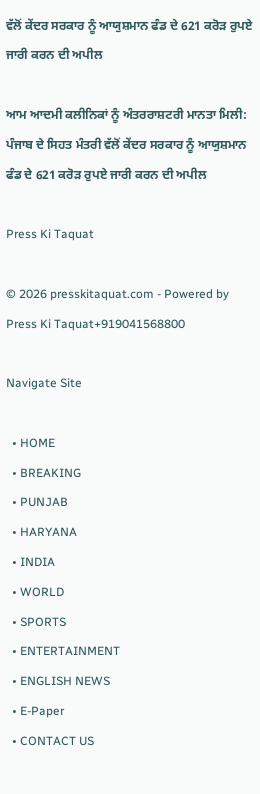ਵੱਲੋਂ ਕੇਂਦਰ ਸਰਕਾਰ ਨੂੰ ਆਯੁਸ਼ਮਾਨ ਫੰਡ ਦੇ 621 ਕਰੋੜ ਰੁਪਏ ਜਾਰੀ ਕਰਨ ਦੀ ਅਪੀਲ

ਆਮ ਆਦਮੀ ਕਲੀਨਿਕਾਂ ਨੂੰ ਅੰਤਰਰਾਸ਼ਟਰੀ ਮਾਨਤਾ ਮਿਲੀ: ਪੰਜਾਬ ਦੇ ਸਿਹਤ ਮੰਤਰੀ ਵੱਲੋਂ ਕੇਂਦਰ ਸਰਕਾਰ ਨੂੰ ਆਯੁਸ਼ਮਾਨ ਫੰਡ ਦੇ 621 ਕਰੋੜ ਰੁਪਏ ਜਾਰੀ ਕਰਨ ਦੀ ਅਪੀਲ

Press Ki Taquat

© 2026 presskitaquat.com - Powered by Press Ki Taquat+919041568800

Navigate Site

  • HOME
  • BREAKING
  • PUNJAB
  • HARYANA
  • INDIA
  • WORLD
  • SPORTS
  • ENTERTAINMENT
  • ENGLISH NEWS
  • E-Paper
  • CONTACT US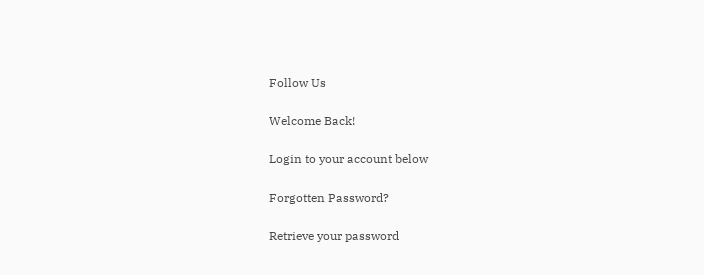Follow Us

Welcome Back!

Login to your account below

Forgotten Password?

Retrieve your password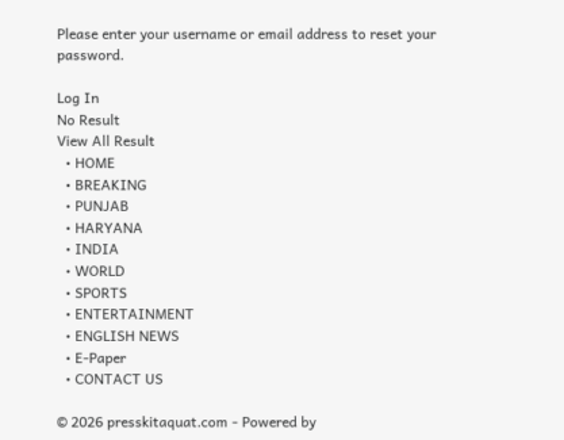Please enter your username or email address to reset your password.

Log In
No Result
View All Result
  • HOME
  • BREAKING
  • PUNJAB
  • HARYANA
  • INDIA
  • WORLD
  • SPORTS
  • ENTERTAINMENT
  • ENGLISH NEWS
  • E-Paper
  • CONTACT US

© 2026 presskitaquat.com - Powered by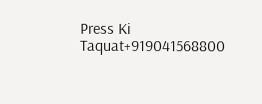Press Ki Taquat+919041568800